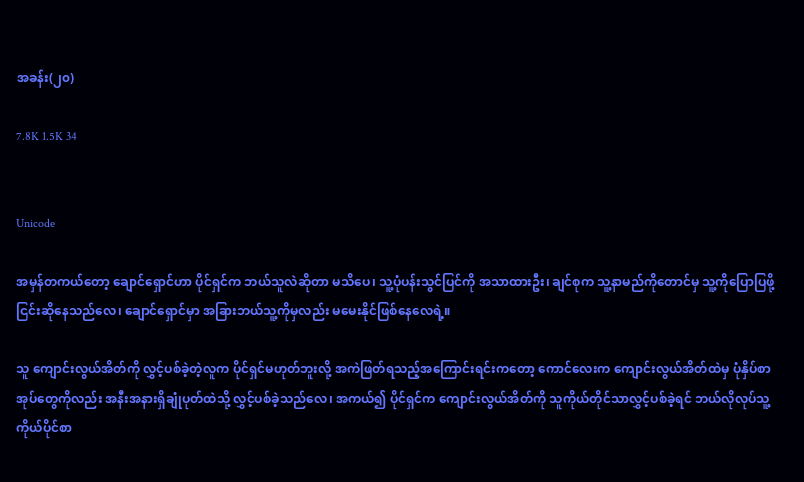အခန်း(၂၀)

7.8K 1.5K 34


Unicode

အမှန်တကယ်တော့ ချောင်ရှောင်ဟာ ပိုင်ရှင်က ဘယ်သူလဲဆိုတာ မသိပေ၊ သူ့ပုံပန်းသွင်ပြင်ကို အသာထားဦး၊ ချင်စုက သူ့နာမည်ကိုတောင်မှ သူ့ကိုပြောပြဖို့ ငြင်းဆိုနေသည်လေ၊ ချောင်ရှောင်မှာ အခြားဘယ်သူ့ကိုမှလည်း မမေးနိုင်ဖြစ်နေလေရဲ့။

သူ ကျောင်းလွယ်အိတ်ကို လွှင့်ပစ်ခဲ့တဲ့လူက ပိုင်ရှင်မဟုတ်ဘူးလို့ အကဲဖြတ်ရသည့်အကြောင်းရင်းကတော့ ကောင်လေးက ကျောင်းလွယ်အိတ်ထဲမှ ပုံနှိပ်စာအုပ်တွေကိုလည်း အနီးအနားရှိချုံပုတ်ထဲသို့ လွှင့်ပစ်ခဲ့သည်လေ၊ အကယ်၍ ပိုင်ရှင်က ကျောင်းလွယ်အိတ်ကို သူကိုယ်တိုင်သာလွှင့်ပစ်ခဲ့ရင် ဘယ်လိုလုပ်သူ့ကိုယ်ပိုင်စာ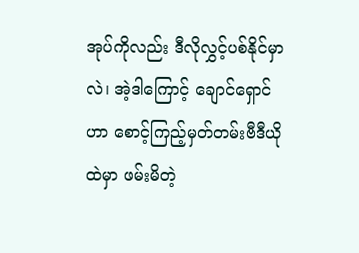အုပ်ကိုလည်း ဒီလိုလွှင့်ပစ်နိုင်မှာလဲ၊ အဲ့ဒါကြောင့် ချောင်ရှောင်ဟာ စောင့်ကြည့်မှတ်တမ်းဗီဒီယိုထဲမှာ ဖမ်းမိတဲ့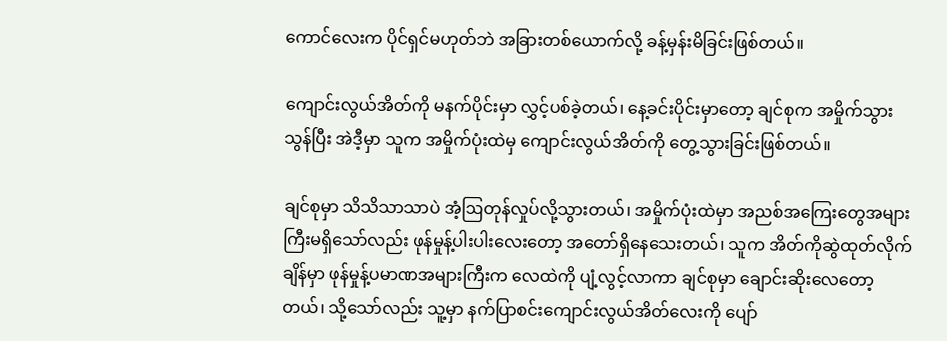ကောင်လေးက ပိုင်ရှင်မဟုတ်ဘဲ အခြားတစ်ယောက်လို့ ခန့်မှန်းမိခြင်းဖြစ်တယ်။

ကျောင်းလွယ်အိတ်ကို မနက်ပိုင်းမှာ လွှင့်ပစ်ခဲ့တယ်၊ နေ့ခင်းပိုင်းမှာတော့ ချင်စုက အမှိုက်သွားသွန်ပြီး အဲဒီ့မှာ သူက အမှိုက်ပုံးထဲမှ ကျောင်းလွယ်အိတ်ကို တွေ့သွားခြင်းဖြစ်တယ်။

ချင်စုမှာ သိသိသာသာပဲ အံ့ဩတုန်လှုပ်လို့သွားတယ်၊ အမှိုက်ပုံးထဲမှာ အညစ်အကြေးတွေအများကြီးမရှိသော်လည်း ဖုန်မှုန့်ပါးပါးလေးတော့ အတော်ရှိနေသေးတယ်၊ သူက အိတ်ကိုဆွဲထုတ်လိုက်ချိန်မှာ‌ ဖုန်မှုန့်ပမာဏအများကြီးက လေထဲကို ပျံ့လွင့်လာကာ ချင်စုမှာ ချောင်းဆိုးလေတော့တယ်၊ သို့သော်လည်း သူ့မှာ နက်ပြာစင်းကျောင်းလွယ်အိတ်လေးကို ပျော်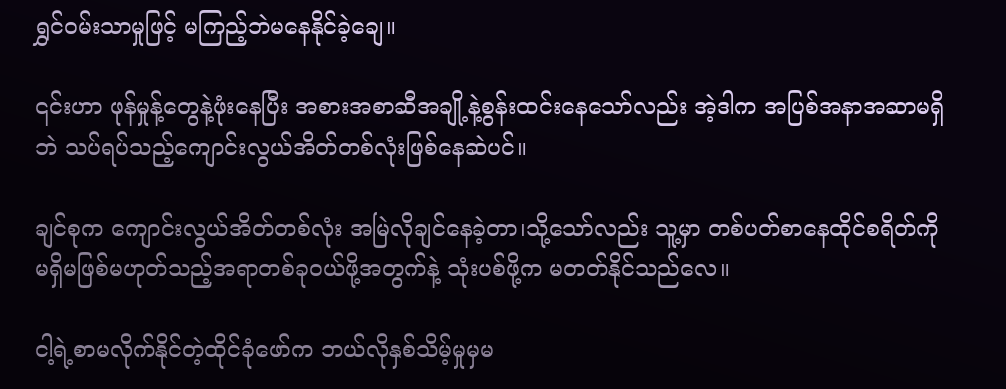ရွှင်ဝမ်းသာမှုဖြင့် မကြည့်ဘဲမနေနိုင်ခဲ့ချေ။

၎င်းဟာ ဖုန်မှုန့်တွေနဲ့ဖုံးနေပြီး အစားအစာဆီအချို့နဲ့စွန်းထင်းနေသော်လည်း အဲ့ဒါက အပြစ်အနာအဆာမရှိဘဲ သပ်ရပ်သည့်ကျောင်းလွယ်အိတ်တစ်လုံးဖြစ်နေဆဲပင်။

ချင်စုက ကျောင်းလွယ်အိတ်တစ်လုံး အမြဲလိုချင်နေခဲ့တာ၊သို့သော်လည်း သူ့မှာ တစ်ပတ်စာနေထိုင်စရိတ်ကို မရှိမဖြစ်မဟုတ်သည့်အရာတစ်ခုဝယ်ဖို့အတွက်နဲ့ သုံးပစ်ဖို့က မတတ်နိုင်သည်လေ။

ငါ့ရဲ့စာမလိုက်နိုင်တဲ့ထိုင်ခုံဖော်က ဘယ်လိုနှစ်သိမ့်မှုမှမ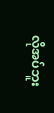လိုအပ်ဘူး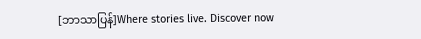[ဘာသာပြန်]Where stories live. Discover now